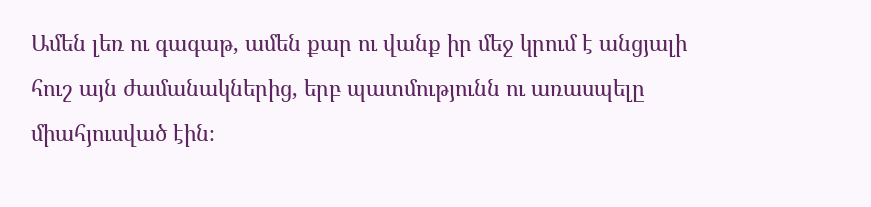Ամեն լեռ ու գագաթ, ամեն քար ու վանք իր մեջ կրում է անցյալի հուշ այն ժամանակներից, երբ պատմությունն ու առասպելը միահյուսված էին։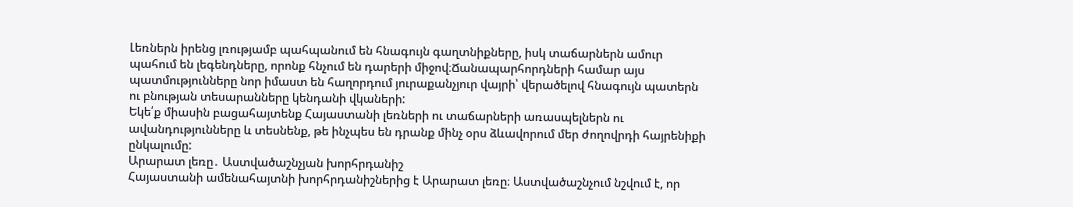Լեռներն իրենց լռությամբ պահպանում են հնագույն գաղտնիքները, իսկ տաճարներն ամուր պահում են լեգենդները, որոնք հնչում են դարերի միջով։Ճանապարհորդների համար այս պատմությունները նոր իմաստ են հաղորդում յուրաքանչյուր վայրի՝ վերածելով հնագույն պատերն ու բնության տեսարանները կենդանի վկաների:
Եկե՛ք միասին բացահայտենք Հայաստանի լեռների ու տաճարների առասպելներն ու ավանդությունները և տեսնենք, թե ինչպես են դրանք մինչ օրս ձևավորում մեր ժողովրդի հայրենիքի ընկալումը:
Արարատ լեռը․ Աստվածաշնչյան խորհրդանիշ
Հայաստանի ամենահայտնի խորհրդանիշներից է Արարատ լեռը։ Աստվածաշնչում նշվում է, որ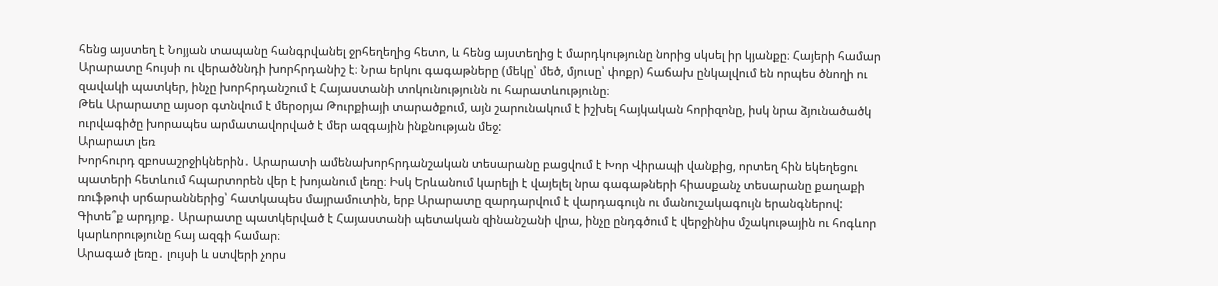հենց այստեղ է Նոյյան տապանը հանգրվանել ջրհեղեղից հետո, և հենց այստեղից է մարդկությունը նորից սկսել իր կյանքը։ Հայերի համար Արարատը հույսի ու վերածննդի խորհրդանիշ է։ Նրա երկու գագաթները (մեկը՝ մեծ, մյուսը՝ փոքր) հաճախ ընկալվում են որպես ծնողի ու զավակի պատկեր, ինչը խորհրդանշում է Հայաստանի տոկունությունն ու հարատևությունը։
Թեև Արարատը այսօր գտնվում է մերօրյա Թուրքիայի տարածքում, այն շարունակում է իշխել հայկական հորիզոնը, իսկ նրա ձյունածածկ ուրվագիծը խորապես արմատավորված է մեր ազգային ինքնության մեջ:
Արարատ լեռ
Խորհուրդ զբոսաշրջիկներին․ Արարատի ամենախորհրդանշական տեսարանը բացվում է Խոր Վիրապի վանքից, որտեղ հին եկեղեցու պատերի հետևում հպարտորեն վեր է խոյանում լեռը։ Իսկ Երևանում կարելի է վայելել նրա գագաթների հիասքանչ տեսարանը քաղաքի ռուֆթոփ սրճարաններից՝ հատկապես մայրամուտին, երբ Արարատը զարդարվում է վարդագույն ու մանուշակագույն երանգներով:
Գիտե՞ք արդյոք․ Արարատը պատկերված է Հայաստանի պետական զինանշանի վրա, ինչը ընդգծում է վերջինիս մշակութային ու հոգևոր կարևորությունը հայ ազգի համար։
Արագած լեռը․ լույսի և ստվերի չորս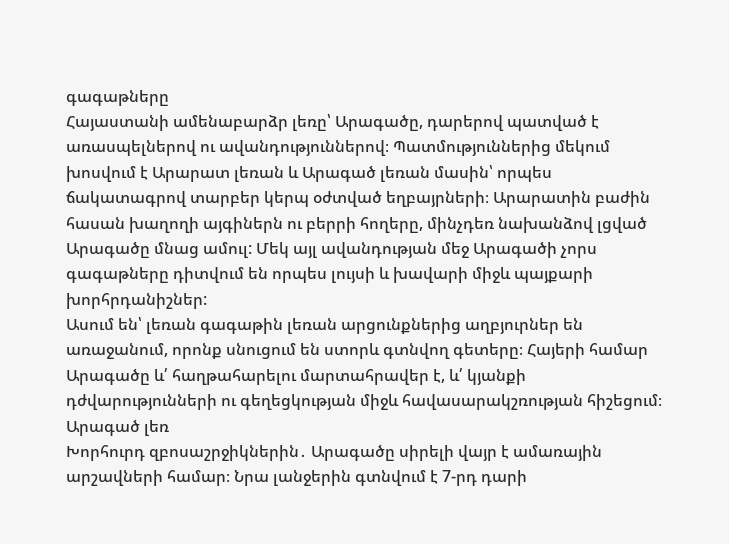գագաթները
Հայաստանի ամենաբարձր լեռը՝ Արագածը, դարերով պատված է առասպելներով ու ավանդություններով։ Պատմություններից մեկում խոսվում է Արարատ լեռան և Արագած լեռան մասին՝ որպես ճակատագրով տարբեր կերպ օժտված եղբայրների։ Արարատին բաժին հասան խաղողի այգիներն ու բերրի հողերը, մինչդեռ նախանձով լցված Արագածը մնաց ամուլ: Մեկ այլ ավանդության մեջ Արագածի չորս գագաթները դիտվում են որպես լույսի և խավարի միջև պայքարի խորհրդանիշներ:
Ասում են՝ լեռան գագաթին լեռան արցունքներից աղբյուրներ են առաջանում, որոնք սնուցում են ստորև գտնվող գետերը։ Հայերի համար Արագածը և՛ հաղթահարելու մարտահրավեր է, և՛ կյանքի դժվարությունների ու գեղեցկության միջև հավասարակշռության հիշեցում։
Արագած լեռ
Խորհուրդ զբոսաշրջիկներին․ Արագածը սիրելի վայր է ամառային արշավների համար։ Նրա լանջերին գտնվում է 7-րդ դարի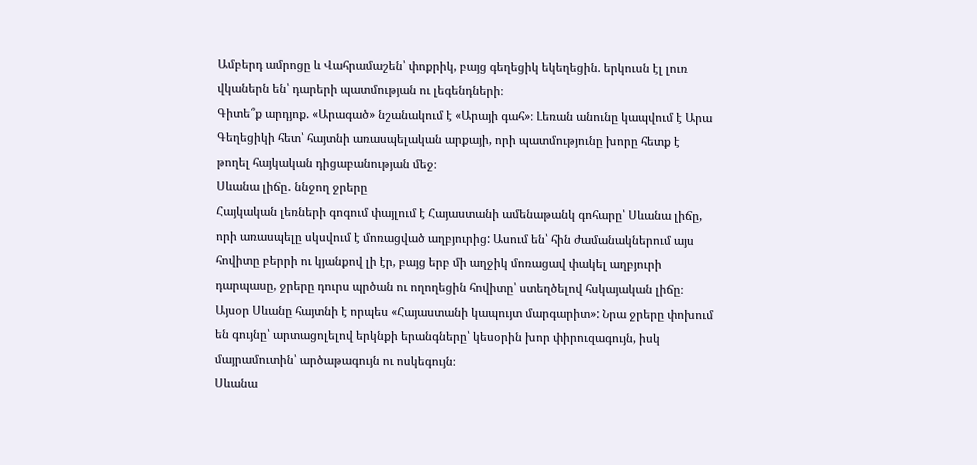Ամբերդ ամրոցը և Վահրամաշեն՝ փոքրիկ, բայց գեղեցիկ եկեղեցին. երկուսն էլ լուռ վկաներն են՝ դարերի պատմության ու լեգենդների։
Գիտե՞ք արդյոք. «Արագած» նշանակում է «Արայի գահ»։ Լեռան անունը կապվում է Արա Գեղեցիկի հետ՝ հայտնի առասպելական արքայի, որի պատմությունը խորը հետք է թողել հայկական դիցաբանության մեջ։
Սևանա լիճը․ ննջող ջրերը
Հայկական լեռների գոգում փայլում է Հայաստանի ամենաթանկ գոհարը՝ Սևանա լիճը, որի առասպելը սկսվում է մոռացված աղբյուրից: Ասում են՝ հին ժամանակներում այս հովիտը բերրի ու կյանքով լի էր, բայց երբ մի աղջիկ մոռացավ փակել աղբյուրի դարպասը, ջրերը դուրս պրծան ու ողողեցին հովիտը՝ ստեղծելով հսկայական լիճը։
Այսօր Սևանը հայտնի է որպես «Հայաստանի կապույտ մարգարիտ»: Նրա ջրերը փոխում են գույնը՝ արտացոլելով երկնքի երանգները՝ կեսօրին խոր փիրուզագույն, իսկ մայրամուտին՝ արծաթագույն ու ոսկեգույն։
Սևանա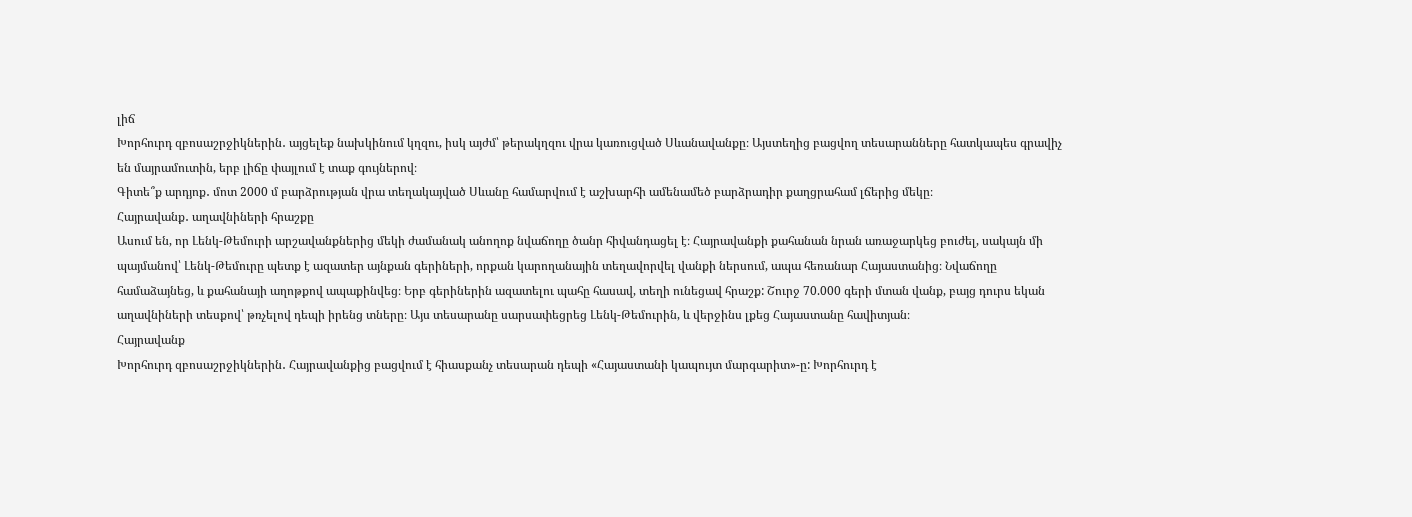լիճ
Խորհուրդ զբոսաշրջիկներին․ այցելեք նախկինում կղզու, իսկ այժմ՝ թերակղզու վրա կառուցված Սևանավանքը։ Այստեղից բացվող տեսարանները հատկապես գրավիչ են մայրամուտին, երբ լիճը փայլում է տաք գույներով։
Գիտե՞ք արդյոք․ մոտ 2000 մ բարձրության վրա տեղակայված Սևանը համարվում է աշխարհի ամենամեծ բարձրադիր քաղցրահամ լճերից մեկը։
Հայրավանք․ աղավնիների հրաշքը
Ասում են, որ Լենկ-Թեմուրի արշավանքներից մեկի ժամանակ անողոք նվաճողը ծանր հիվանդացել է։ Հայրավանքի քահանան նրան առաջարկեց բուժել, սակայն մի պայմանով՝ Լենկ-Թեմուրը պետք է ազատեր այնքան գերիների, որքան կարողանային տեղավորվել վանքի ներսում, ապա հեռանար Հայաստանից։ Նվաճողը համաձայնեց, և քահանայի աղոթքով ապաքինվեց։ Երբ գերիներին ազատելու պահը հասավ, տեղի ունեցավ հրաշք: Շուրջ 70.000 գերի մտան վանք, բայց դուրս եկան աղավնիների տեսքով՝ թռչելով դեպի իրենց տները։ Այս տեսարանը սարսափեցրեց Լենկ-Թեմուրին, և վերջինս լքեց Հայաստանը հավիտյան։
Հայրավանք
Խորհուրդ զբոսաշրջիկներին․ Հայրավանքից բացվում է հիասքանչ տեսարան դեպի «Հայաստանի կապույտ մարգարիտ»-ը: Խորհուրդ է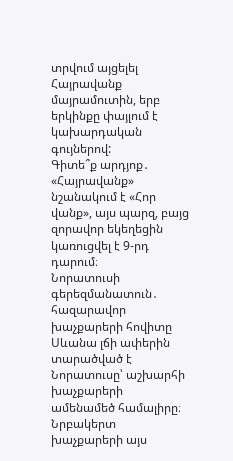տրվում այցելել Հայրավանք մայրամուտին, երբ երկինքը փայլում է կախարդական գույներով:
Գիտե՞ք արդյոք․ «Հայրավանք» նշանակում է «Հոր վանք», այս պարզ, բայց զորավոր եկեղեցին կառուցվել է 9-րդ դարում։
Նորատուսի գերեզմանատուն․ հազարավոր խաչքարերի հովիտը
Սևանա լճի ափերին տարածված է Նորատուսը՝ աշխարհի խաչքարերի ամենամեծ համալիրը։ Նրբակերտ խաչքարերի այս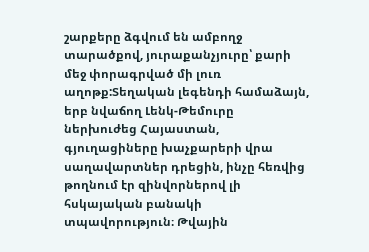շարքերը ձգվում են ամբողջ տարածքով, յուրաքանչյուրը՝ քարի մեջ փորագրված մի լուռ աղոթք:Տեղական լեգենդի համաձայն, երբ նվաճող Լենկ-Թեմուրը ներխուժեց Հայաստան, գյուղացիները խաչքարերի վրա սաղավարտներ դրեցին, ինչը հեռվից թողնում էր զինվորներով լի հսկայական բանակի տպավորություն։ Թվային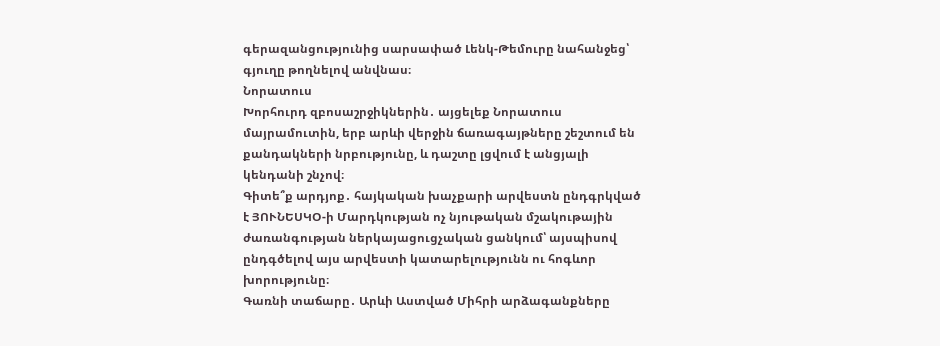գերազանցությունից սարսափած Լենկ-Թեմուրը նահանջեց՝ գյուղը թողնելով անվնաս։
Նորատուս
Խորհուրդ զբոսաշրջիկներին․ այցելեք Նորատուս մայրամուտին, երբ արևի վերջին ճառագայթները շեշտում են քանդակների նրբությունը, և դաշտը լցվում է անցյալի կենդանի շնչով։
Գիտե՞ք արդյոք․ հայկական խաչքարի արվեստն ընդգրկված է ՅՈՒՆԵՍԿՕ-ի Մարդկության ոչ նյութական մշակութային ժառանգության ներկայացուցչական ցանկում՝ այսպիսով ընդգծելով այս արվեստի կատարելությունն ու հոգևոր խորությունը։
Գառնի տաճարը․ Արևի Աստված Միհրի արձագանքները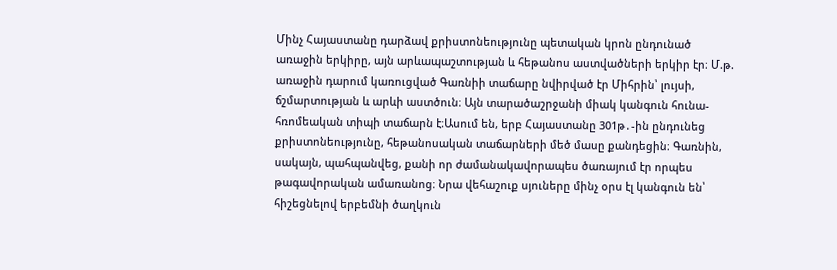Մինչ Հայաստանը դարձավ քրիստոնեությունը պետական կրոն ընդունած առաջին երկիրը, այն արևապաշտության և հեթանոս աստվածների երկիր էր։ Մ.թ. առաջին դարում կառուցված Գառնիի տաճարը նվիրված էր Միհրին՝ լույսի, ճշմարտության և արևի աստծուն։ Այն տարածաշրջանի միակ կանգուն հունա-հռոմեական տիպի տաճարն է։Ասում են, երբ Հայաստանը 301թ․-ին ընդունեց քրիստոնեությունը, հեթանոսական տաճարների մեծ մասը քանդեցին։ Գառնին, սակայն, պահպանվեց, քանի որ ժամանակավորապես ծառայում էր որպես թագավորական ամառանոց։ Նրա վեհաշուք սյուները մինչ օրս էլ կանգուն են՝ հիշեցնելով երբեմնի ծաղկուն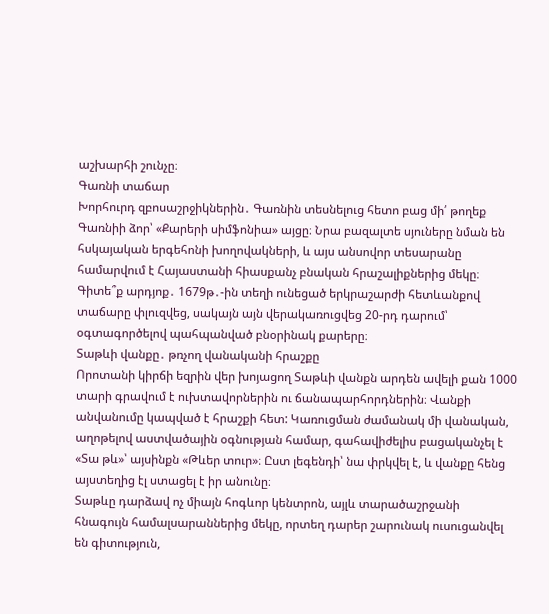աշխարհի շունչը։
Գառնի տաճար
Խորհուրդ զբոսաշրջիկներին․ Գառնին տեսնելուց հետո բաց մի՛ թողեք Գառնիի ձոր՝ «Քարերի սիմֆոնիա» այցը։ Նրա բազալտե սյուները նման են հսկայական երգեհոնի խողովակների, և այս անսովոր տեսարանը համարվում է Հայաստանի հիասքանչ բնական հրաշալիքներից մեկը։
Գիտե՞ք արդյոք․ 1679թ․-ին տեղի ունեցած երկրաշարժի հետևանքով տաճարը փլուզվեց, սակայն այն վերակառուցվեց 20-րդ դարում՝ օգտագործելով պահպանված բնօրինակ քարերը։
Տաթևի վանքը․ թռչող վանականի հրաշքը
Որոտանի կիրճի եզրին վեր խոյացող Տաթևի վանքն արդեն ավելի քան 1000 տարի գրավում է ուխտավորներին ու ճանապարհորդներին։ Վանքի անվանումը կապված է հրաշքի հետ: Կառուցման ժամանակ մի վանական, աղոթելով աստվածային օգնության համար, գահավիժելիս բացականչել է «Տա թև»՝ այսինքն «Թևեր տուր»։ Ըստ լեգենդի՝ նա փրկվել է, և վանքը հենց այստեղից էլ ստացել է իր անունը։
Տաթևը դարձավ ոչ միայն հոգևոր կենտրոն, այլև տարածաշրջանի հնագույն համալսարաններից մեկը, որտեղ դարեր շարունակ ուսուցանվել են գիտություն,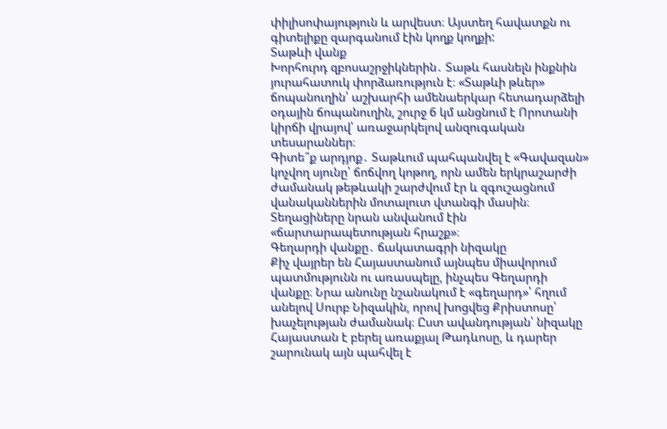փիլիսոփայություն և արվեստ։ Այստեղ հավատքն ու գիտելիքը զարգանում էին կողք կողքի:
Տաթևի վանք
Խորհուրդ զբոսաշրջիկներին․ Տաթև հասնելն ինքնին յուրահատուկ փորձառություն է։ «Տաթևի թևեր» ճոպանուղին՝ աշխարհի ամենաերկար հետադարձելի օդային ճոպանուղին, շուրջ 6 կմ անցնում է Որոտանի կիրճի վրայով՝ առաջարկելով անզուգական տեսարաններ։
Գիտե՞ք արդյոք․ Տաթևում պահպանվել է «Գավազան» կոչվող սյունը՝ ճոճվող կոթող, որն ամեն երկրաշարժի ժամանակ թեթևակի շարժվում էր և զգուշացնում վանականներին մոտալուտ վտանգի մասին։ Տեղացիները նրան անվանում էին «ճարտարապետության հրաշք»։
Գեղարդի վանքը․ ճակատագրի նիզակը
Քիչ վայրեր են Հայաստանում այնպես միավորում պատմությունն ու առասպելը, ինչպես Գեղարդի վանքը։ Նրա անունը նշանակում է «գեղարդ»՝ հղում անելով Սուրբ Նիզակին, որով խոցվեց Քրիստոսը՝ խաչելության ժամանակ։ Ըստ ավանդության՝ նիզակը Հայաստան է բերել առաքյալ Թադևոսը, և դարեր շարունակ այն պահվել է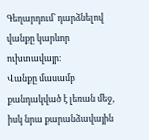Գեղարդում՝ դարձնելով վանքը կարևոր ուխտավայր։
Վանքը մասամբ քանդակված է լեռան մեջ, իսկ նրա քարանձավային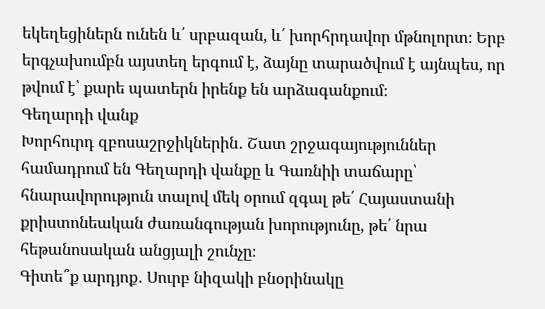եկեղեցիներն ունեն և՛ սրբազան, և՛ խորհրդավոր մթնոլորտ։ Երբ երգչախումբն այստեղ երգում է, ձայնը տարածվում է այնպես, որ թվում է՝ քարե պատերն իրենք են արձագանքում։
Գեղարդի վանք
Խորհուրդ զբոսաշրջիկներին․ Շատ շրջագայություններ համադրում են Գեղարդի վանքը և Գառնիի տաճարը՝ հնարավորություն տալով մեկ օրում զգալ թե՛ Հայաստանի քրիստոնեական ժառանգության խորությունը, թե՛ նրա հեթանոսական անցյալի շունչը։
Գիտե՞ք արդյոք․ Սուրբ նիզակի բնօրինակը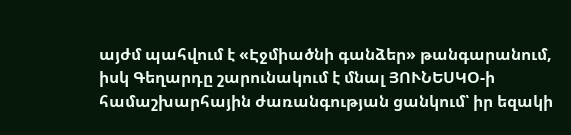այժմ պահվում է «Էջմիածնի գանձեր» թանգարանում, իսկ Գեղարդը շարունակում է մնալ ՅՈՒՆԵՍԿՕ-ի համաշխարհային ժառանգության ցանկում՝ իր եզակի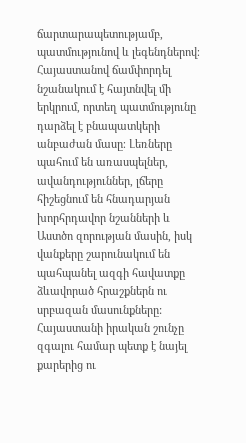ճարտարապետությամբ, պատմությունով և լեգենդներով։
Հայաստանով ճամփորդել նշանակում է հայտնվել մի երկրում, որտեղ պատմությունը դարձել է բնապատկերի անբաժան մասը։ Լեռները պահում են առասպելներ, ավանդություններ, լճերը հիշեցնում են հնադարյան խորհրդավոր նշանների և Աստծո զորության մասին, իսկ վանքերը շարունակում են պահպանել ազգի հավատքը ձևավորած հրաշքներն ու սրբազան մասունքները:
Հայաստանի իրական շունչը զգալու համար պետք է նայել քարերից ու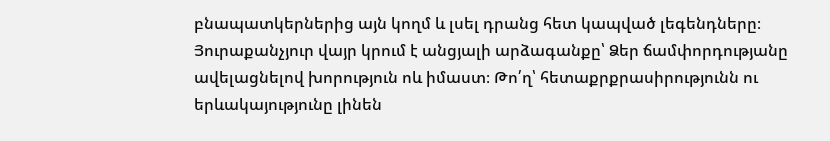բնապատկերներից այն կողմ և լսել դրանց հետ կապված լեգենդները։ Յուրաքանչյուր վայր կրում է անցյալի արձագանքը՝ Ձեր ճամփորդությանը ավելացնելով խորություն ոև իմաստ։ Թո՛ղ՝ հետաքրքրասիրությունն ու երևակայությունը լինեն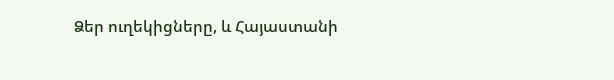Ձեր ուղեկիցները, և Հայաստանի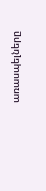առասպելները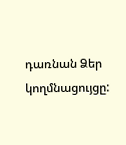դառնան Ձեր կողմնացույցը: